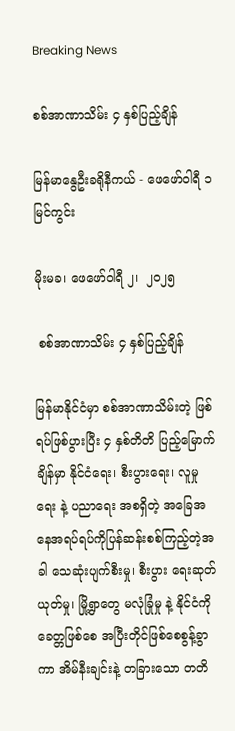Breaking News

စစ်အာဏာသိမ်း ၄ နှစ်ပြည့်ချိန်

မြန်မာနွေဦးခရိုနီကယ် - ဖေဖော်ဝါရီ ၁ မြင်ကွင်း

မိုးမခ၊ ဖေဖော်ဝါရီ ၂၊  ၂၀၂၅

 စစ်အာဏာသိမ်း ၄ နှစ်ပြည့်ချိန်

မြန်မာနိုင်ငံမှာ စစ်အာဏာသိမ်းတဲ့ ဖြစ်ရပ်ဖြစ်ပွားပြီး ၄ နှစ်တိတိ ပြည့်မြောက်ချိန်မှာ နိုင်ငံရေး၊ စီးပွားရေး၊ လူမှုရေး နဲ့ ပညာရေး အစရှိတဲ့ အခြေအနေအရပ်ရပ်ကိုပြန်ဆန်းစစ်ကြည့်တဲ့အခါ သေဆုံးပျက်စီးမှု၊ စီးပွား ရေးဆုတ်ယုတ်မှု၊ မြို့ရွာတွေ မလုံခြုံမှု နဲ့ နိုင်ငံကို ခေတ္တဖြစ်စေ အပြီးတိုင်ဖြစ်စေစွန့်ခွာကာ အိမ်နီးချင်းနဲ့ တခြားသော တတိ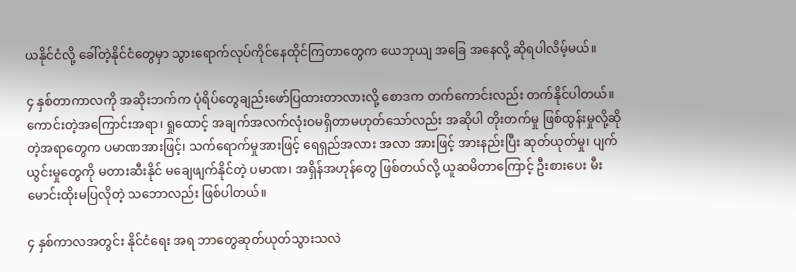ယနိုင်ငံလို့ ခေါ်တဲ့နိုင်ငံတွေမှာ သွားရောက်လုပ်ကိုင်နေထိုင်ကြတာတွေက ယေဘုယျ အခြေ အနေလို့ ဆိုရပါလိမ့်မယ်။

၄ နှစ်တာကာလကို အဆိုးဘက်က ပုံရိပ်တွေချည်းဖော်ပြထားတာလားလို့ စောဒက တက်ကောင်းလည်း တက်နိုင်ပါတယ်။ ကောင်းတဲ့အကြောင်းအရာ၊ ရှုထောင့် အချက်အလက်လုံးဝမရှိတာမဟုတ်သော်လည်း အဆိုပါ တိုးတက်မှု ဖြစ်ထွန်းမှုလို့ဆိုတဲ့အရာတွေက ပမာဏအားဖြင့်၊ သက်ရောက်မှုအားဖြင့် ရေရှည်အလား အလာ အားဖြင့် အားနည်းပြီး ဆုတ်ယုတ်မှု၊ ပျက်ယွင်းမှုတွေကို မတားဆီးနိုင် မချေဖျက်နိုင်တဲ့ ပမာဏ၊ အရှိန်အဟုန်တွေ ဖြစ်တယ်လို့ ယူဆမိတာကြောင့် ဦးစားပေး မီးမောင်းထိုးမပြလိုတဲ့ သဘောလည်း ဖြစ်ပါတယ်။

၄ နှစ်ကာလအတွင်း နိုင်ငံရေး အရ ဘာတွေဆုတ်ယုတ်သွားသလဲ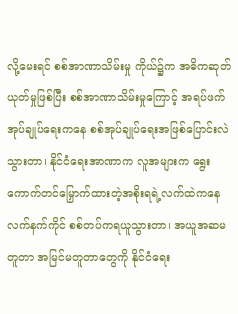လို့မေးရင် စစ်အာဏာသိမ်းမှု ကိုယ်၌က အဓိကဆုတ်ယုတ်မှုဖြစ်ပြီး စစ်အာဏာသိမ်းမှုကြောင့် အရပ်ဖက်အုပ်ချုပ်ရေးကနေ စစ်အုပ်ချုပ်ရေးအဖြစ်ပြောင်းလဲသွားတာ၊ နိုင်ငံရေးအာဏာက လူအများက ရွေးကောက်တင်မြှောက်ထားတဲ့အစိုးရရဲ့လက်ထဲကနေ လက်နက်ကိုင် စစ်တပ်ကရယူသွားတာ၊ အယူအဆမတူတာ အမြင်မတူတာတွေကို နိုင်ငံရေး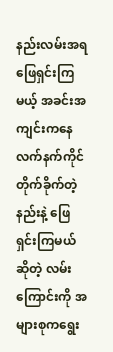နည်းလမ်းအရ ဖြေရှင်းကြမယ့် အခင်းအကျင်းကနေ လက်နက်ကိုင်တိုက်ခိုက်တဲ့နည်းနဲ့ ဖြေရှင်းကြမယ်ဆိုတဲ့ လမ်း ကြောင်းကို အများစုကရွေး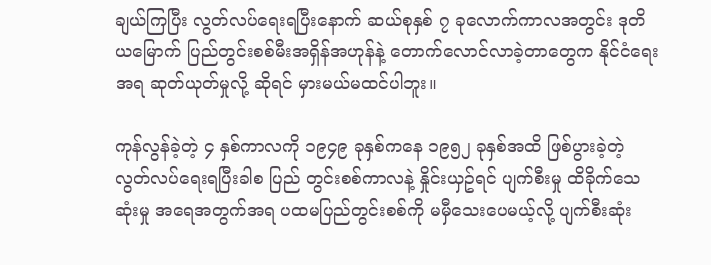ချယ်ကြပြီး လွတ်လပ်ရေးရပြီးနောက် ဆယ်စုနှစ် ၇ ခုလောက်ကာလအတွင်း ဒုတိယမြောက် ပြည်တွင်းစစ်မီးအရှိန်အဟုန်နဲ့ တောက်လောင်လာခဲ့တာတွေက နိုင်ငံရေးအရ ဆုတ်ယုတ်မှုလို့ ဆိုရင် မှားမယ်မထင်ပါဘူး။

ကုန်လွန်ခဲ့တဲ့ ၄ နှစ်ကာလကို ၁၉၄၉ ခုနှစ်ကနေ ၁၉၅၂ ခုနှစ်အထိ ဖြစ်ပွားခဲ့တဲ့ လွတ်လပ်ရေးရပြီးခါစ ပြည် တွင်းစစ်ကာလနဲ့ နှိုင်းယှဥ်ရင် ပျက်စီးမှု ထိခိုက်သေဆုံးမှု အရေအတွက်အရ ပထမပြည်တွင်းစစ်ကို မမှီသေးပေမယ့်လို့ ပျက်စီးဆုံး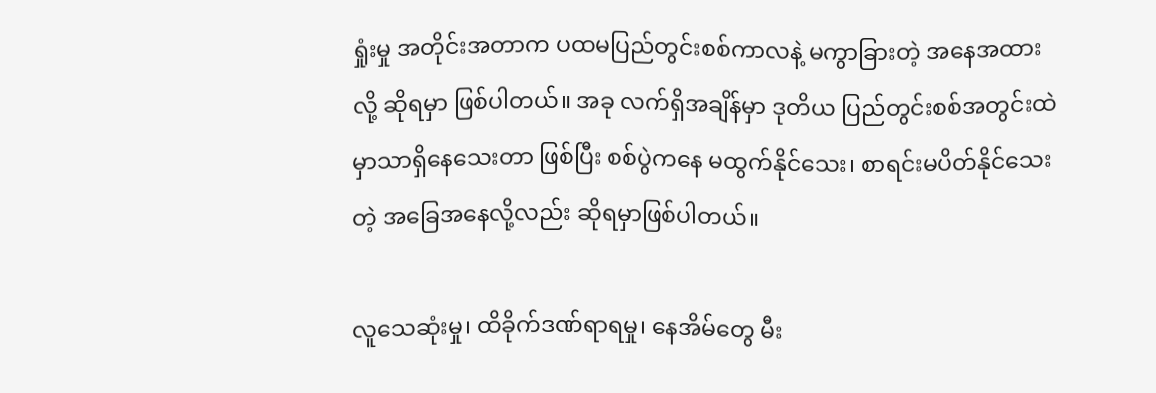ရှုံးမှု အတိုင်းအတာက ပထမပြည်တွင်းစစ်ကာလနဲ့ မကွာခြားတဲ့ အနေအထားလို့ ဆိုရမှာ ဖြစ်ပါတယ်။ အခု လက်ရှိအချိန်မှာ ဒုတိယ ပြည်တွင်းစစ်အတွင်းထဲမှာသာရှိနေသေးတာ ဖြစ်ပြီး စစ်ပွဲကနေ မထွက်နိုင်သေး၊ စာရင်းမပိတ်နိုင်သေးတဲ့ အခြေအနေလို့လည်း ဆိုရမှာဖြစ်ပါတယ်။

လူသေဆုံးမှု၊ ထိခိုက်ဒဏ်ရာရမှု၊ နေအိမ်တွေ မီး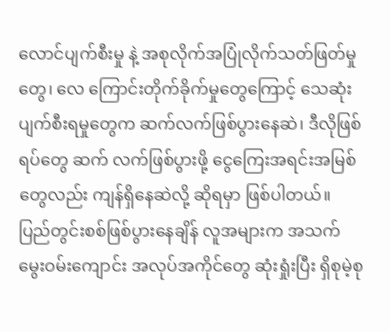လောင်ပျက်စီးမှု နဲ့ အစုလိုက်အပြုံလိုက်သတ်ဖြတ်မှုတွေ၊ လေ ကြောင်းတိုက်ခိုက်မှုတွေကြောင့် သေဆုံးပျက်စီးရမှုတွေက ဆက်လက်ဖြစ်ပွားနေဆဲ၊ ဒီလိုဖြစ်ရပ်တွေ ဆက် လက်ဖြစ်ပွားဖို့ ငွေကြေးအရင်းအမြစ်တွေလည်း ကျန်ရှိနေဆဲလို့ ဆိုရမှာ ဖြစ်ပါတယ်။ ပြည်တွင်းစစ်ဖြစ်ပွားနေချိန် လူအများက အသက်မွေးဝမ်းကျောင်း အလုပ်အကိုင်တွေ ဆုံးရှုံးပြီး ရှိစုမဲ့စု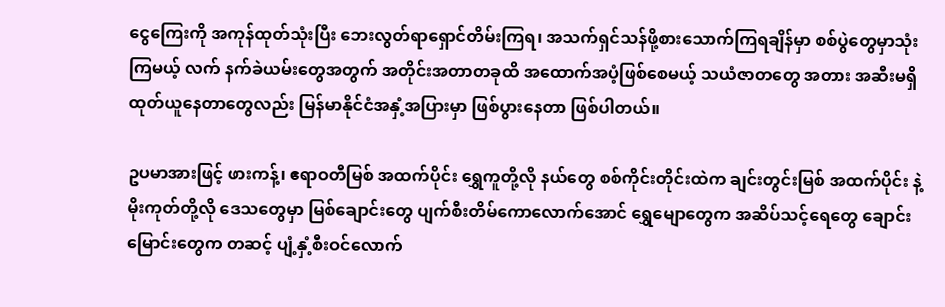ငွေကြေးကို အကုန်ထုတ်သုံးပြီး ဘေးလွတ်ရာရှောင်တိမ်းကြရ၊ အသက်ရှင်သန်ဖို့စားသောက်ကြရချိန်မှာ စစ်ပွဲတွေမှာသုံးကြမယ့် လက် နက်ခဲယမ်းတွေအတွက် အတိုင်းအတာတခုထိ အထောက်အပံ့ဖြစ်စေမယ့် သယံဇာတတွေ အတား အဆီးမရှိထုတ်ယူနေတာတွေလည်း မြန်မာနိုင်ငံအနှံ့အပြားမှာ ဖြစ်ပွားနေတာ ဖြစ်ပါတယ်။

ဥပမာအားဖြင့် ဖားကန့်၊ ဧရာဝတီမြစ် အထက်ပိုင်း ရွှေကူတို့လို နယ်တွေ စစ်ကိုင်းတိုင်းထဲက ချင်းတွင်းမြစ် အထက်ပိုင်း နဲ့ မိုးကုတ်တို့လို ဒေသတွေမှာ မြစ်ချောင်းတွေ ပျက်စီးတိမ်ကောလောက်အောင် ရွှေမျောတွေက အဆိပ်သင့်ရေတွေ ချောင်းမြောင်းတွေက တဆင့် ပျံ့နှံ့စီးဝင်လောက်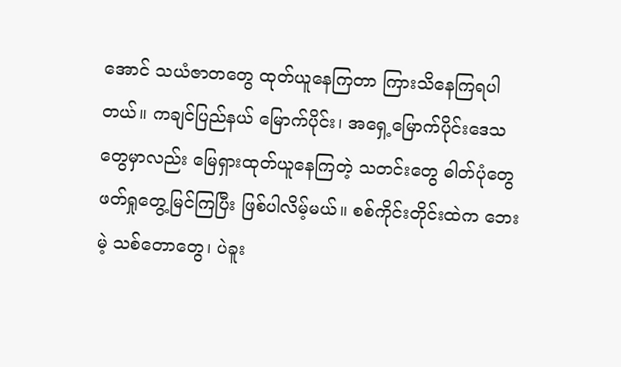အောင် သယံဇာတတွေ ထုတ်ယူနေကြတာ ကြားသိနေကြရပါတယ်။ ကချင်ပြည်နယ် မြောက်ပိုင်း၊ အရှေ့မြောက်ပိုင်းဒေသတွေမှာလည်း မြေရှားထုတ်ယူနေကြတဲ့ သတင်းတွေ ဓါတ်ပုံတွေ ဖတ်ရှုတွေ့မြင်ကြပြီး ဖြစ်ပါလိမ့်မယ်။ စစ်ကိုင်းတိုင်းထဲက ဘေးမဲ့ သစ်တောတွေ၊ ပဲခူး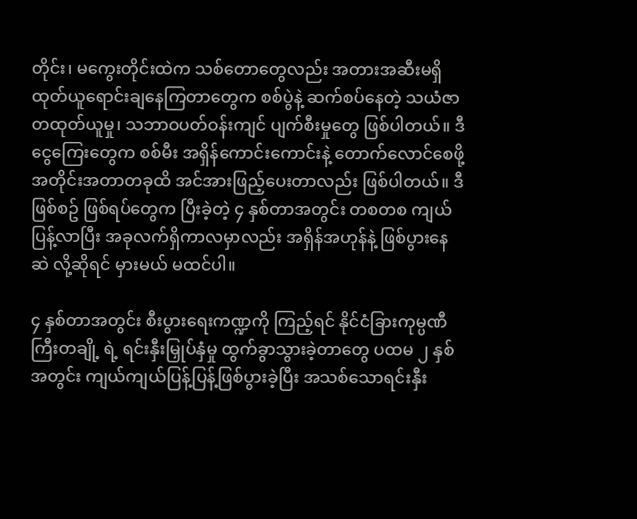တိုင်း၊ မကွေးတိုင်းထဲက သစ်တောတွေလည်း အတားအဆီးမရှိ ထုတ်ယူရောင်းချနေကြတာတွေက စစ်ပွဲနဲ့ ဆက်စပ်နေတဲ့ သယံဇာတထုတ်ယူမှု၊ သဘာဝပတ်ဝန်းကျင် ပျက်စီးမှုတွေ ဖြစ်ပါတယ်။ ဒီငွေကြေးတွေက စစ်မီး အရှိန်ကောင်းကောင်းနဲ့ တောက်လောင်စေဖို့ အတိုင်းအတာတခုထိ အင်အားဖြည့်ပေးတာလည်း ဖြစ်ပါတယ်။ ဒီဖြစ်စဥ် ဖြစ်ရပ်တွေက ပြီးခဲ့တဲ့ ၄ နှစ်တာအတွင်း တစတစ ကျယ်ပြန့်လာပြီး အခုလက်ရှိကာလမှာလည်း အရှိန်အဟုန်နဲ့ ဖြစ်ပွားနေဆဲ လို့ဆိုရင် မှားမယ် မထင်ပါ။

၄ နှစ်တာအတွင်း စီးပွားရေးကဏ္ဍကို ကြည့်ရင် နိုင်ငံခြားကုမ္ပဏီကြီးတချို့ ရဲ့ ရင်းနှီးမြှုပ်နှံမှု ထွက်ခွာသွားခဲ့တာတွေ ပထမ ၂ နှစ်အတွင်း ကျယ်ကျယ်ပြန့်ပြန့်ဖြစ်ပွားခဲ့ပြီး အသစ်သောရင်းနှီး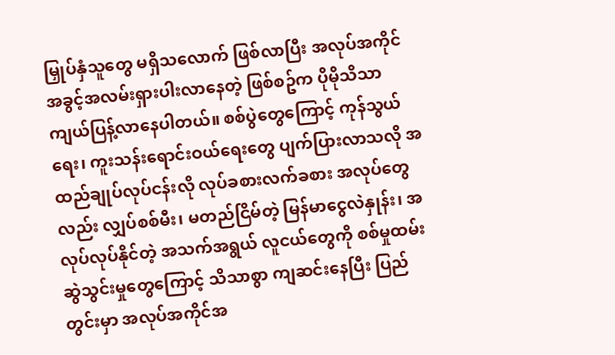မြှုပ်နှံသူတွေ မရှိသလောက် ဖြစ်လာပြီး အလုပ်အကိုင် အခွင့်အလမ်းရှားပါးလာနေတဲ့ ဖြစ်စဥ်က ပိုမိုသိသာ ကျယ်ပြန့်လာနေပါတယ်။ စစ်ပွဲတွေကြောင့် ကုန်သွယ်ရေး၊ ကူးသန်းရောင်းဝယ်ရေးတွေ ပျက်ပြားလာသလို အထည်ချုပ်လုပ်ငန်းလို လုပ်ခစားလက်ခစား အလုပ်တွေလည်း လျှပ်စစ်မီး၊ မတည်ငြိမ်တဲ့ မြန်မာငွေလဲနှုန်း၊ အလုပ်လုပ်နိုင်တဲ့ အသက်အရွယ် လူငယ်တွေကို စစ်မှုထမ်းဆွဲသွင်းမှုတွေကြောင့် သိသာစွာ ကျဆင်းနေပြီး ပြည် တွင်းမှာ အလုပ်အကိုင်အ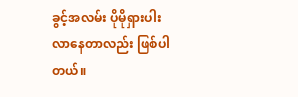ခွင့်အလမ်း ပိုမိုရှားပါးလာနေတာလည်း ဖြစ်ပါတယ်။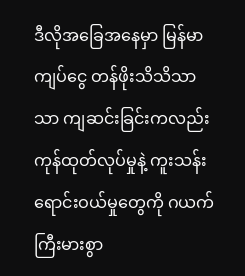ဒီလိုအခြေအနေမှာ မြန်မာကျပ်ငွေ တန်ဖိုးသိသိသာသာ ကျဆင်းခြင်းကလည်း ကုန်ထုတ်လုပ်မှုနဲ့ ကူးသန်း ရောင်းဝယ်မှုတွေကို ဂယက်ကြီးမားစွာ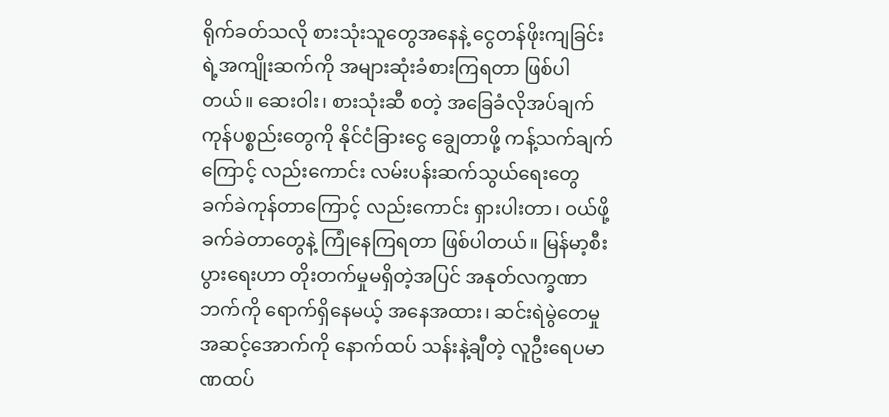ရိုက်ခတ်သလို စားသုံးသူတွေအနေနဲ့ ငွေတန်ဖိုးကျခြင်းရဲ့အကျိုးဆက်ကို အများဆုံးခံစားကြရတာ ဖြစ်ပါတယ်။ ဆေးဝါး၊ စားသုံးဆီ စတဲ့ အခြေခံလိုအပ်ချက် ကုန်ပစ္စည်းတွေကို နိုင်ငံခြားငွေ ချွေတာဖို့ ကန့်သက်ချက်ကြောင့် လည်းကောင်း လမ်းပန်းဆက်သွယ်ရေးတွေ ခက်ခဲကုန်တာကြောင့် လည်းကောင်း ရှားပါးတာ၊ ဝယ်ဖို့ ခက်ခဲတာတွေနဲ့ ကြုံနေကြရတာ ဖြစ်ပါတယ်။ မြန်မာ့စီး ပွားရေးဟာ တိုးတက်မှုမရှိတဲ့အပြင် အနုတ်လက္ခဏာဘက်ကို ရောက်ရှိနေမယ့် အနေအထား၊ ဆင်းရဲမွဲတေမှု အဆင့်အောက်ကို နောက်ထပ် သန်းနဲ့ချီတဲ့ လူဦးရေပမာဏထပ်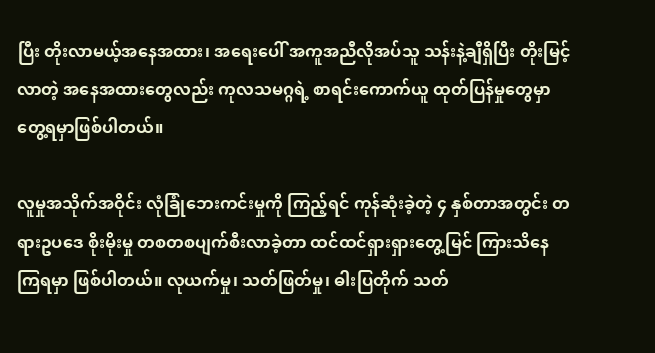ပြီး တိုးလာမယ့်အနေအထား၊ အရေးပေါ် အကူအညီလိုအပ်သူ သန်းနဲ့ချီရှိပြီး တိုးမြင့်လာတဲ့ အနေအထားတွေလည်း ကုလသမဂ္ဂရဲ့ စာရင်းကောက်ယူ ထုတ်ပြန်မှုတွေမှာ တွေ့ရမှာဖြစ်ပါတယ်။

လူမှုအသိုက်အဝိုင်း လုံခြုံဘေးကင်းမှုကို ကြည့်ရင် ကုန်ဆုံးခဲ့တဲ့ ၄ နှစ်တာအတွင်း တရားဥပဒေ စိုးမိုးမှု တစတစပျက်စီးလာခဲ့တာ ထင်ထင်ရှားရှားတွေ့မြင် ကြားသိနေကြရမှာ ဖြစ်ပါတယ်။ လုယက်မှု၊ သတ်ဖြတ်မှု၊ ဓါးပြတိုက် သတ်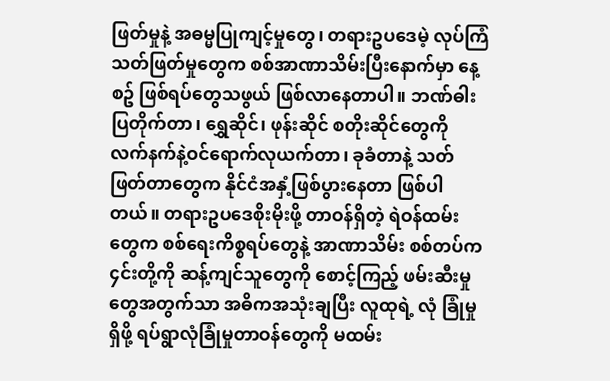ဖြတ်မှုနဲ့ အဓမ္မပြုကျင့်မှုတွေ၊ တရားဥပဒေမဲ့ လုပ်ကြံသတ်ဖြတ်မှုတွေက စစ်အာဏာသိမ်းပြီးနောက်မှာ နေ့စဥ် ဖြစ်ရပ်တွေသဖွယ် ဖြစ်လာနေတာပါ။ ဘဏ်ဓါးပြတိုက်တာ၊ ရွှေဆိုင်၊ ဖုန်းဆိုင် စတိုးဆိုင်တွေကို လက်နက်နဲ့ဝင်ရောက်လုယက်တာ၊ ခုခံတာနဲ့ သတ်ဖြတ်တာတွေက နိုင်ငံအနှံ့ဖြစ်ပွားနေတာ ဖြစ်ပါတယ်။ တရားဥပဒေစိုးမိုးဖို့ တာဝန်ရှိတဲ့ ရဲဝန်ထမ်းတွေက စစ်ရေးကိစ္စရပ်တွေနဲ့ အာဏာသိမ်း စစ်တပ်က ၄င်းတို့ကို ဆန့်ကျင်သူတွေကို စောင့်ကြည့် ဖမ်းဆီးမှုတွေအတွက်သာ အဓိကအသုံးချပြီး လူထုရဲ့ လုံ ခြုံမှုရှိဖို့ ရပ်ရွာလုံခြုံမှုတာဝန်တွေကို မထမ်း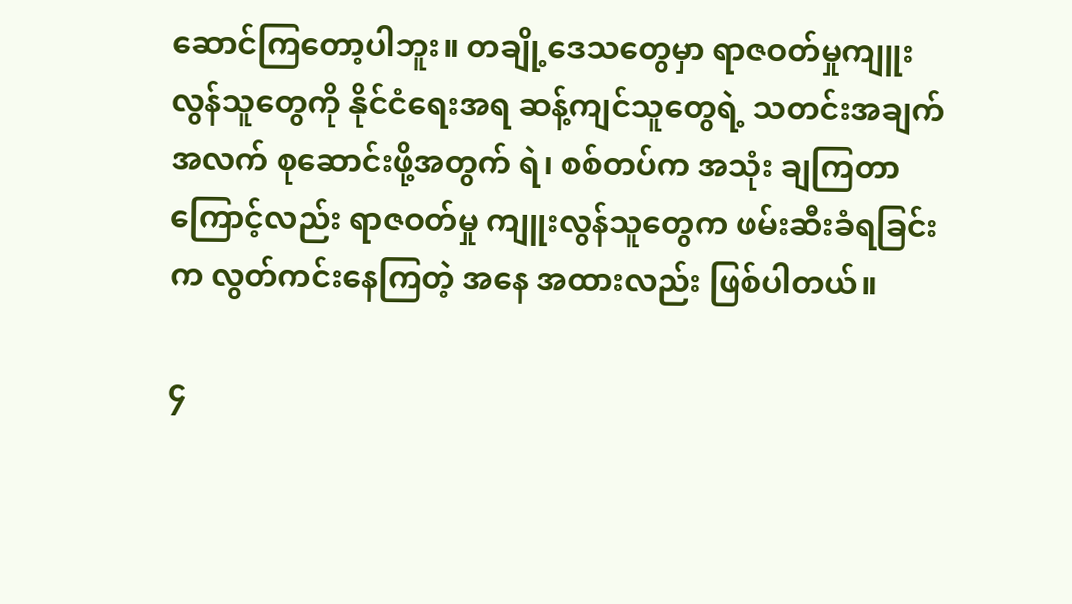ဆောင်ကြတော့ပါဘူး။ တချို့ဒေသတွေမှာ ရာဇဝတ်မှုကျူးလွန်သူတွေကို နိုင်ငံရေးအရ ဆန့်ကျင်သူတွေရဲ့ သတင်းအချက်အလက် စုဆောင်းဖို့အတွက် ရဲ၊ စစ်တပ်က အသုံး ချကြတာကြောင့်လည်း ရာဇဝတ်မှု ကျူးလွန်သူတွေက ဖမ်းဆီးခံရခြင်းက လွတ်ကင်းနေကြတဲ့ အနေ အထားလည်း ဖြစ်ပါတယ်။

၄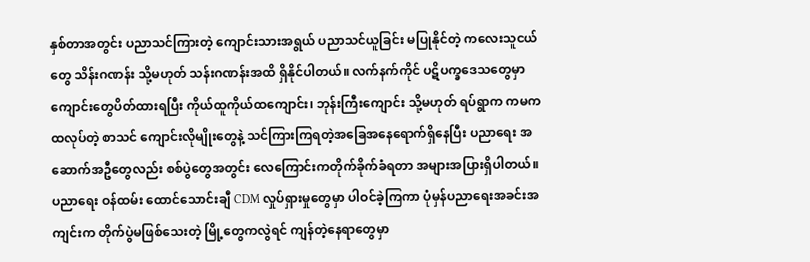နှစ်တာအတွင်း ပညာသင်ကြားတဲ့ ကျောင်းသားအရွယ် ပညာသင်ယူခြင်း မပြုနိုင်တဲ့ ကလေးသူငယ်တွေ သိန်းဂဏန်း သို့မဟုတ် သန်းဂဏန်းအထိ ရှိနိုင်ပါတယ်။ လက်နက်ကိုင် ပဋိပက္ခဒေသတွေမှာ ကျောင်းတွေပိတ်ထားရပြီး ကိုယ်ထူကိုယ်ထကျောင်း၊ ဘုန်းကြီးကျောင်း သို့မဟုတ် ရပ်ရွာက ကမကထလုပ်တဲ့ စာသင် ကျောင်းလိုမျိုးတွေနဲ့ သင်ကြားကြရတဲ့အခြေအနေရောက်ရှိနေပြီး ပညာရေး အဆောက်အဦတွေလည်း စစ်ပွဲတွေအတွင်း လေကြောင်းကတိုက်ခိုက်ခံရတာ အများအပြားရှိပါတယ်။ ပညာရေး ဝန်ထမ်း ထောင်သောင်းချီ CDM လှုပ်ရှားမှုတွေမှာ ပါဝင်ခဲ့ကြကာ ပုံမှန်ပညာရေးအခင်းအကျင်းက တိုက်ပွဲမဖြစ်သေးတဲ့ မြို့တွေကလွဲရင် ကျန်တဲ့နေရာတွေမှာ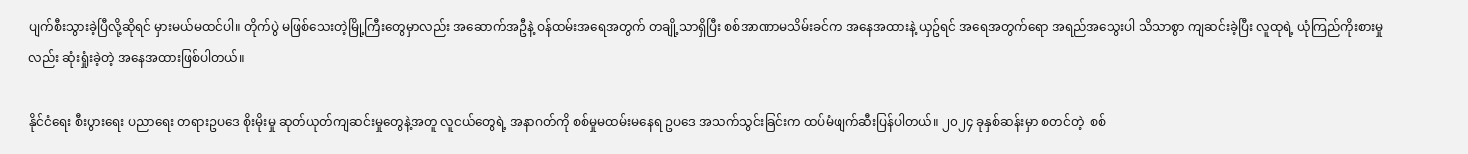ပျက်စီးသွားခဲ့ပြီလို့ဆိုရင် မှားမယ်မထင်ပါ။ တိုက်ပွဲ မဖြစ်သေးတဲ့မြို့ကြီးတွေမှာလည်း အဆောက်အဦနဲ့ ဝန်ထမ်းအရေအတွက် တချို့သာရှိပြီး စစ်အာဏာမသိမ်းခင်က အနေအထားနဲ့ ယှဥ်ရင် အရေအတွက်ရော အရည်အသွေးပါ သိသာစွာ ကျဆင်းခဲ့ပြီး လူထုရဲ့ ယုံကြည်ကိုးစားမှုလည်း ဆုံးရှုံးခဲ့တဲ့ အနေအထားဖြစ်ပါတယ်။

နိုင်ငံရေး စီးပွားရေး ပညာရေး တရားဥပဒေ စိုးမိုးမှု ဆုတ်ယုတ်ကျဆင်းမှုတွေနဲ့အတူ လူငယ်တွေရဲ့ အနာဂတ်ကို စစ်မှုမထမ်းမနေရ ဥပဒေ အသက်သွင်းခြင်းက ထပ်မံဖျက်ဆီးပြန်ပါတယ်။ ၂၀၂၄ ခုနှစ်ဆန်းမှာ စတင်တဲ့  စစ်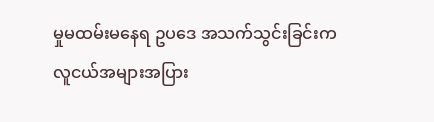မှုမထမ်းမနေရ ဥပဒေ အသက်သွင်းခြင်းက လူငယ်အများအပြား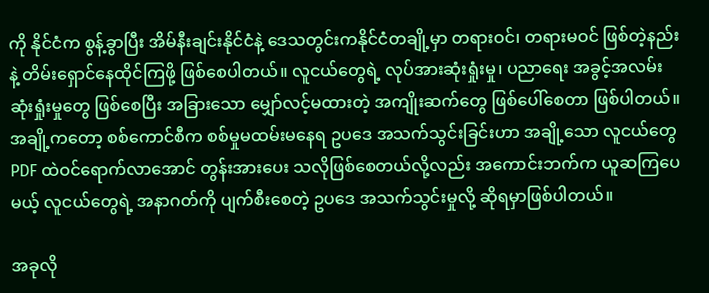ကို နိုင်ငံက စွန့်ခွာပြီး အိမ်နီးချင်းနိုင်ငံနဲ့ ဒေသတွင်းကနိုင်ငံတချို့မှာ တရားဝင်၊ တရားမဝင် ဖြစ်တဲ့နည်းနဲ့ တိမ်းရှောင်နေထိုင်ကြဖို့ ဖြစ်စေပါတယ်။ လူငယ်တွေရဲ့ လုပ်အားဆုံးရှုံးမှု၊ ပညာရေး အခွင့်အလမ်း ဆုံးရှုံးမှုတွေ ဖြစ်စေပြီး အခြားသော မျှော်လင့်မထားတဲ့ အကျိုးဆက်တွေ ဖြစ်ပေါ်စေတာ ဖြစ်ပါတယ်။ အချို့ကတော့ စစ်ကောင်စီက စစ်မှုမထမ်းမနေရ ဥပဒေ အသက်သွင်းခြင်းဟာ အချို့သော လူငယ်တွေ PDF ထဲဝင်ရောက်လာအောင် တွန်းအားပေး သလိုဖြစ်စေတယ်လို့လည်း အကောင်းဘက်က ယူဆကြပေမယ့် လူငယ်တွေရဲ့ အနာဂတ်ကို ပျက်စီးစေတဲ့ ဥပဒေ အသက်သွင်းမှုလို့ ဆိုရမှာဖြစ်ပါတယ်။

အခုလို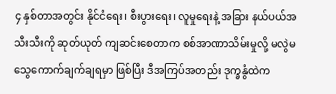၄ နှစ်တာအတွင်း နိုင်ငံရေး၊ စီးပွားရေး၊ လူမှုရေးနဲ့ အခြား နယ်ပယ်အသီးသီးကို ဆုတ်ယုတ် ကျဆင်းစေတာက စစ်အာဏာသိမ်းမှုလို့ မလွဲမသွေကောက်ချက်ချရမှာ ဖြစ်ပြီး ဒီအကြပ်အတည်း ဒုက္ခနွံထဲက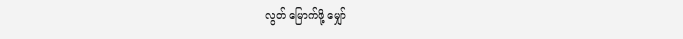လွတ် မြောက်ဖို့ မျှော်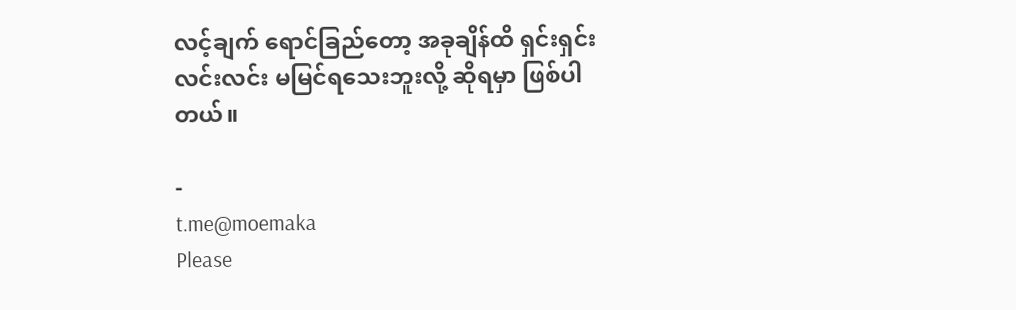လင့်ချက် ရောင်ခြည်တော့ အခုချိန်ထိ ရှင်းရှင်းလင်းလင်း မမြင်ရသေးဘူးလို့ ဆိုရမှာ ဖြစ်ပါတယ်။

-
t.me@moemaka
Please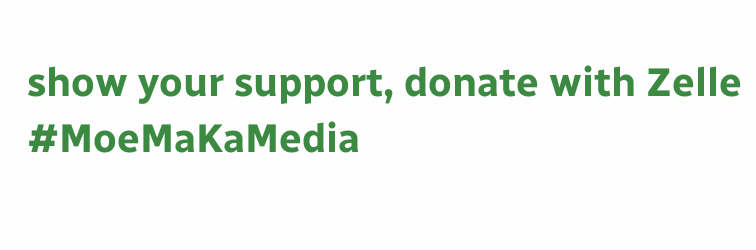show your support, donate with Zelle
#MoeMaKaMedia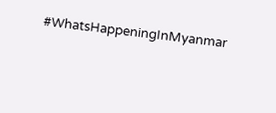#WhatsHappeningInMyanmar